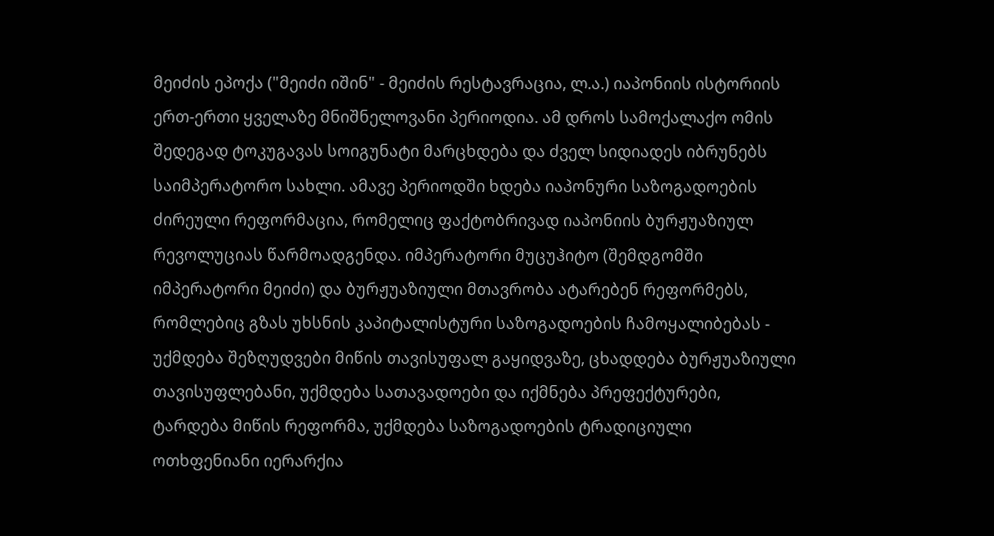მეიძის ეპოქა ("მეიძი იშინ" - მეიძის რესტავრაცია, ლ.ა.) იაპონიის ისტორიის ერთ-ერთი ყველაზე მნიშნელოვანი პერიოდია. ამ დროს სამოქალაქო ომის შედეგად ტოკუგავას სოიგუნატი მარცხდება და ძველ სიდიადეს იბრუნებს საიმპერატორო სახლი. ამავე პერიოდში ხდება იაპონური საზოგადოების ძირეული რეფორმაცია, რომელიც ფაქტობრივად იაპონიის ბურჟუაზიულ რევოლუციას წარმოადგენდა. იმპერატორი მუცუჰიტო (შემდგომში იმპერატორი მეიძი) და ბურჟუაზიული მთავრობა ატარებენ რეფორმებს, რომლებიც გზას უხსნის კაპიტალისტური საზოგადოების ჩამოყალიბებას - უქმდება შეზღუდვები მიწის თავისუფალ გაყიდვაზე, ცხადდება ბურჟუაზიული თავისუფლებანი, უქმდება სათავადოები და იქმნება პრეფექტურები, ტარდება მიწის რეფორმა, უქმდება საზოგადოების ტრადიციული ოთხფენიანი იერარქია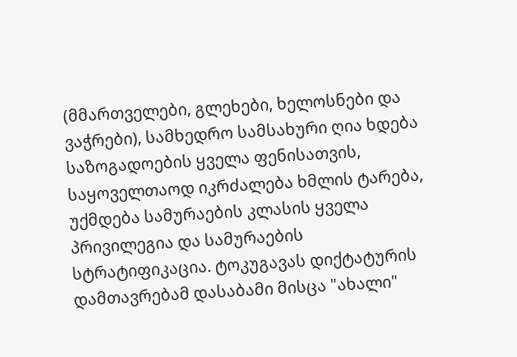(მმართველები, გლეხები, ხელოსნები და ვაჭრები), სამხედრო სამსახური ღია ხდება საზოგადოების ყველა ფენისათვის, საყოველთაოდ იკრძალება ხმლის ტარება, უქმდება სამურაების კლასის ყველა პრივილეგია და სამურაების სტრატიფიკაცია. ტოკუგავას დიქტატურის დამთავრებამ დასაბამი მისცა "ახალი"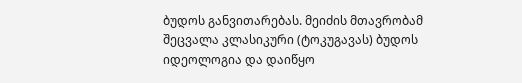ბუდოს განვითარებას. მეიძის მთავრობამ შეცვალა კლასიკური (ტოკუგავას) ბუდოს იდეოლოგია და დაიწყო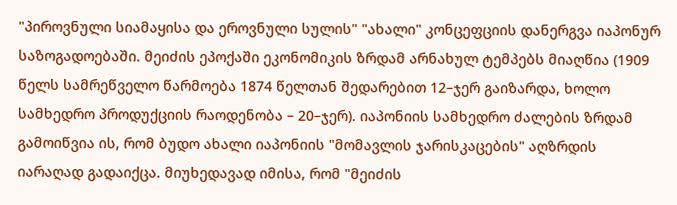"პიროვნული სიამაყისა და ეროვნული სულის" "ახალი" კონცეფციის დანერგვა იაპონურ საზოგადოებაში. მეიძის ეპოქაში ეკონომიკის ზრდამ არნახულ ტემპებს მიაღწია (1909 წელს სამრეწველო წარმოება 1874 წელთან შედარებით 12–ჯერ გაიზარდა, ხოლო სამხედრო პროდუქციის რაოდენობა – 20–ჯერ). იაპონიის სამხედრო ძალების ზრდამ გამოიწვია ის, რომ ბუდო ახალი იაპონიის "მომავლის ჯარისკაცების" აღზრდის იარაღად გადაიქცა. მიუხედავად იმისა, რომ "მეიძის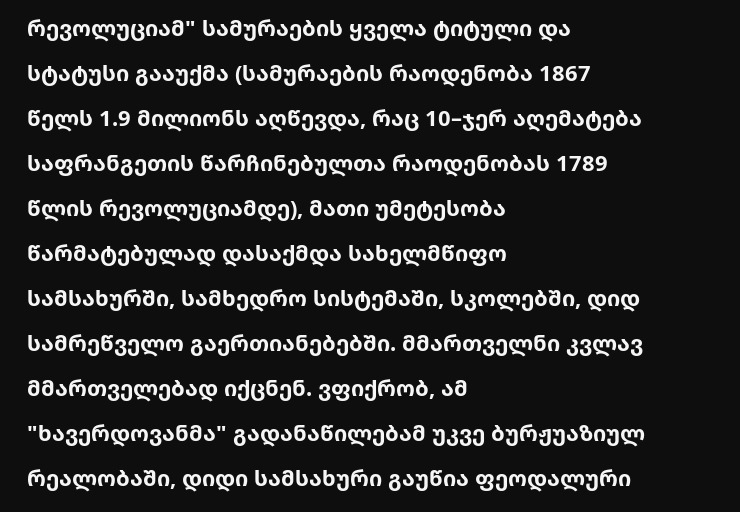რევოლუციამ" სამურაების ყველა ტიტული და სტატუსი გააუქმა (სამურაების რაოდენობა 1867 წელს 1.9 მილიონს აღწევდა, რაც 10–ჯერ აღემატება საფრანგეთის წარჩინებულთა რაოდენობას 1789 წლის რევოლუციამდე), მათი უმეტესობა წარმატებულად დასაქმდა სახელმწიფო სამსახურში, სამხედრო სისტემაში, სკოლებში, დიდ სამრეწველო გაერთიანებებში. მმართველნი კვლავ მმართველებად იქცნენ. ვფიქრობ, ამ "ხავერდოვანმა" გადანაწილებამ უკვე ბურჟუაზიულ რეალობაში, დიდი სამსახური გაუწია ფეოდალური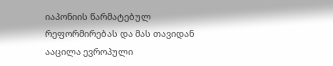იაპონიის წარმატებულ რეფორმირებას და მას თავიდან ააცილა ევროპული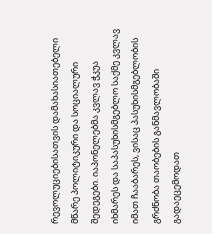რევოლუციებისათვის დამახასიათებელი მწარე პოლიტიკური და სოციალური შედეგები. იაპონელებმა კვლავ ჭკუა იხმარეს და საპასუხისმგებლო საქმე კვლავ იმათ ჩააბარეს, ვისაც პასუხისმგებლობის გრძნობა თაობების განმავლობაში გადაეცემოდათ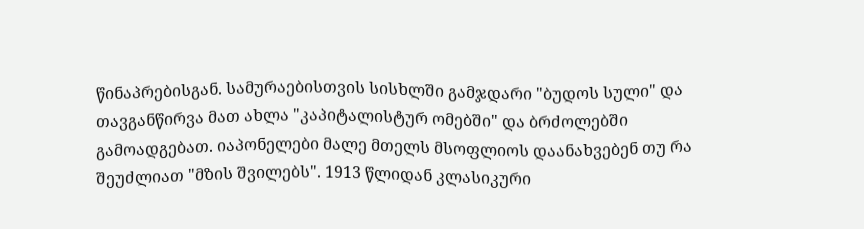წინაპრებისგან. სამურაებისთვის სისხლში გამჯდარი "ბუდოს სული" და თავგანწირვა მათ ახლა "კაპიტალისტურ ომებში" და ბრძოლებში გამოადგებათ. იაპონელები მალე მთელს მსოფლიოს დაანახვებენ თუ რა შეუძლიათ "მზის შვილებს". 1913 წლიდან კლასიკური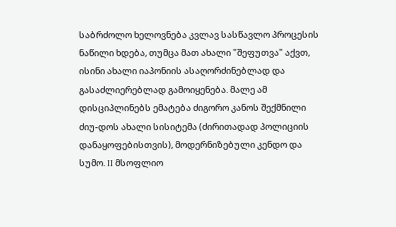საბრძოლო ხელოვნება კვლავ სასწავლო პროცესის ნაწილი ხდება, თუმცა მათ ახალი "შეფუთვა" აქვთ, ისინი ახალი იაპონიის ასაღორძინებლად და გასაძლიერებლად გამოიყენება. მალე ამ დისციპლინებს ემატება ძიგორო კანოს შექმნილი ძიუ-დოს ახალი სისიტემა (ძირითადად პოლიციის დანაყოფებისთვის), მოდერნიზებული კენდო და სუმო. II მსოფლიო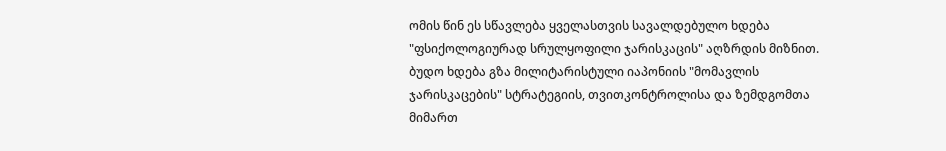ომის წინ ეს სწავლება ყველასთვის სავალდებულო ხდება "ფსიქოლოგიურად სრულყოფილი ჯარისკაცის" აღზრდის მიზნით. ბუდო ხდება გზა მილიტარისტული იაპონიის "მომავლის ჯარისკაცების" სტრატეგიის, თვითკონტროლისა და ზემდგომთა მიმართ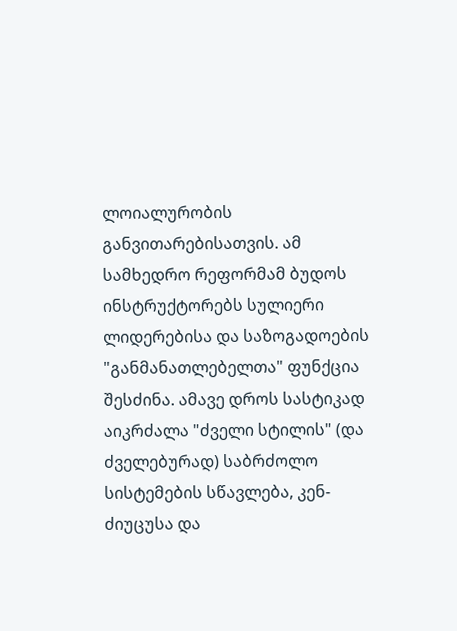ლოიალურობის განვითარებისათვის. ამ სამხედრო რეფორმამ ბუდოს ინსტრუქტორებს სულიერი ლიდერებისა და საზოგადოების "განმანათლებელთა" ფუნქცია შესძინა. ამავე დროს სასტიკად აიკრძალა "ძველი სტილის" (და ძველებურად) საბრძოლო სისტემების სწავლება, კენ-ძიუცუსა და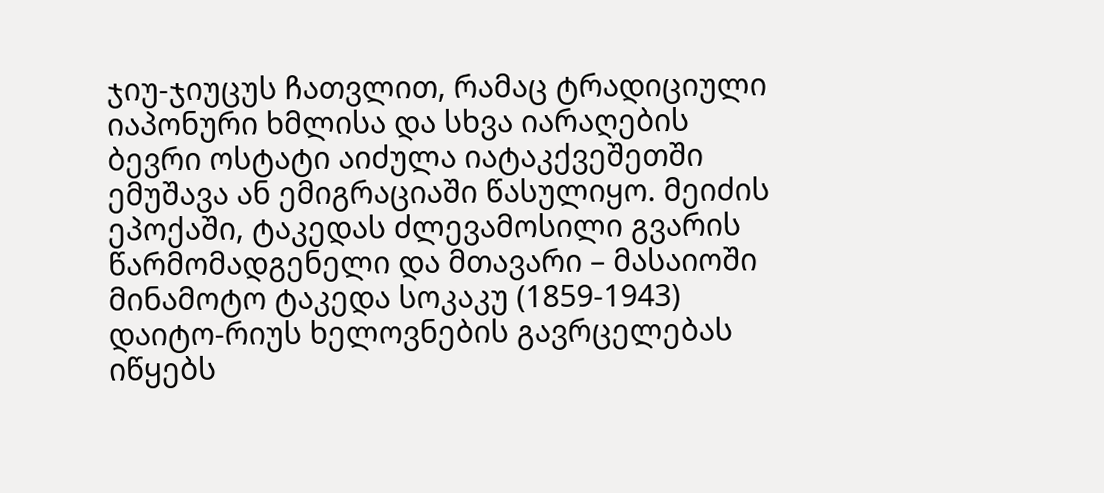ჯიუ-ჯიუცუს ჩათვლით, რამაც ტრადიციული იაპონური ხმლისა და სხვა იარაღების ბევრი ოსტატი აიძულა იატაკქვეშეთში ემუშავა ან ემიგრაციაში წასულიყო. მეიძის ეპოქაში, ტაკედას ძლევამოსილი გვარის წარმომადგენელი და მთავარი – მასაიოში მინამოტო ტაკედა სოკაკუ (1859-1943) დაიტო-რიუს ხელოვნების გავრცელებას იწყებს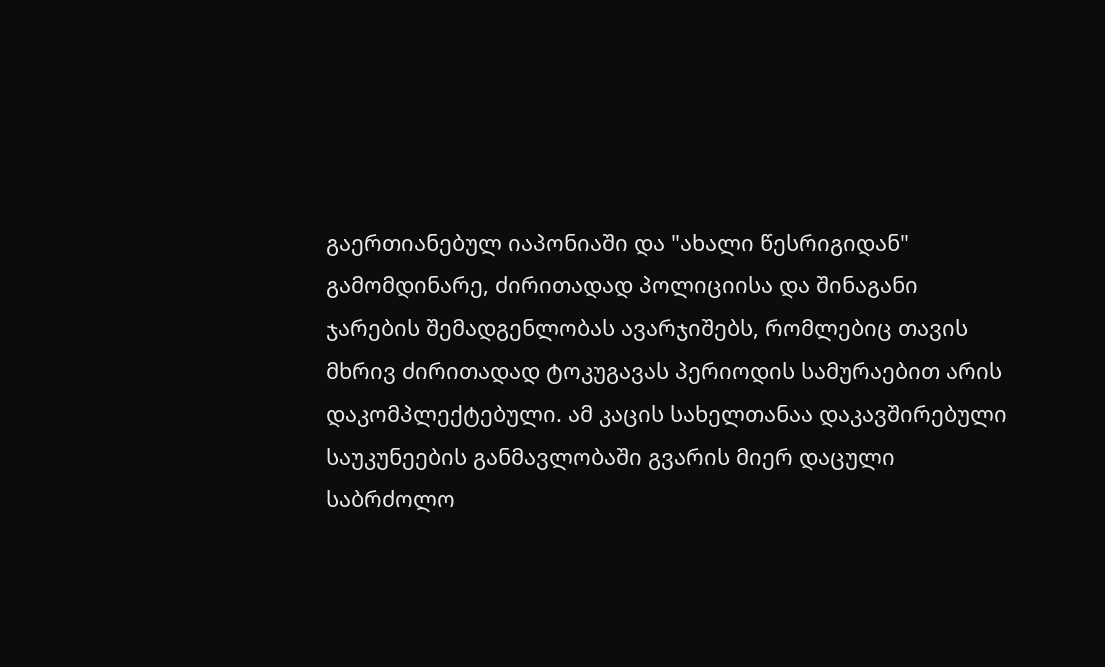გაერთიანებულ იაპონიაში და "ახალი წესრიგიდან" გამომდინარე, ძირითადად პოლიციისა და შინაგანი ჯარების შემადგენლობას ავარჯიშებს, რომლებიც თავის მხრივ ძირითადად ტოკუგავას პერიოდის სამურაებით არის დაკომპლექტებული. ამ კაცის სახელთანაა დაკავშირებული საუკუნეების განმავლობაში გვარის მიერ დაცული საბრძოლო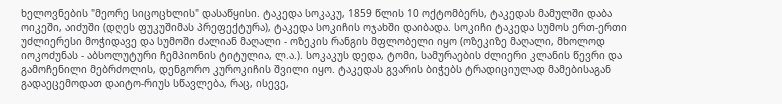ხელოვნების "მეორე სიცოცხლის" დასაწყისი. ტაკედა სოკაკუ, 1859 წლის 10 ოქტომბერს, ტაკედას მამულში დაბა ოიკეში, აიძუში (დღეს ფუკუშიმას პრეფექტურა), ტაკედა სოკიჩის ოჯახში დაიბადა. სოკიჩი ტაკედა სუმოს ერთ-ერთი უძლიერესი მოჭიდავე და სუმოში ძალიან მაღალი - ოზეკის რანგის მფლობელი იყო (ოზეკიზე მაღალი, მხოლოდ იოკოძუნას - აბსოლუტური ჩემპიონის ტიტულია, ლ.ა.). სოკაკუს დედა, ტომი, სამურაების ძლიერი კლანის წევრი და გამოჩენილი მებრძოლის, დენგორო კუროკიჩის შვილი იყო. ტაკედას გვარის ბიჭებს ტრადიციულად მამებისაგან გადაეცემოდათ დაიტო-რიუს სწავლება, რაც, ისევე,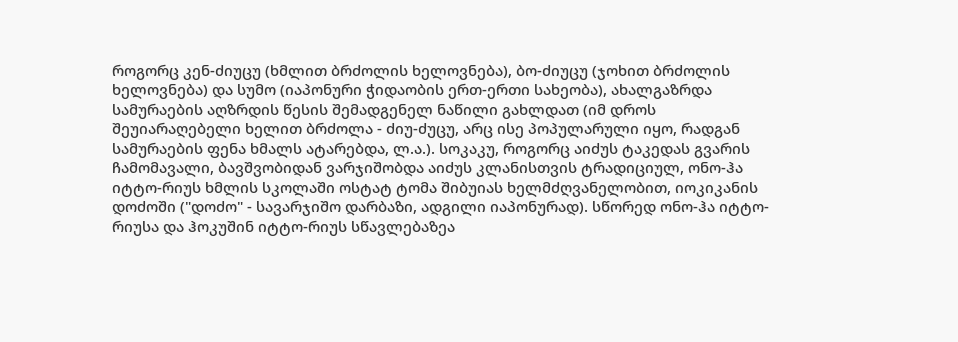როგორც კენ-ძიუცუ (ხმლით ბრძოლის ხელოვნება), ბო-ძიუცუ (ჯოხით ბრძოლის ხელოვნება) და სუმო (იაპონური ჭიდაობის ერთ-ერთი სახეობა), ახალგაზრდა სამურაების აღზრდის წესის შემადგენელ ნაწილი გახლდათ (იმ დროს შეუიარაღებელი ხელით ბრძოლა - ძიუ-ძუცუ, არც ისე პოპულარული იყო, რადგან სამურაების ფენა ხმალს ატარებდა, ლ.ა.). სოკაკუ, როგორც აიძუს ტაკედას გვარის ჩამომავალი, ბავშვობიდან ვარჯიშობდა აიძუს კლანისთვის ტრადიციულ, ონო-ჰა იტტო-რიუს ხმლის სკოლაში ოსტატ ტომა შიბუიას ხელმძღვანელობით, იოკიკანის დოძოში ("დოძო" - სავარჯიშო დარბაზი, ადგილი იაპონურად). სწორედ ონო-ჰა იტტო-რიუსა და ჰოკუშინ იტტო-რიუს სწავლებაზეა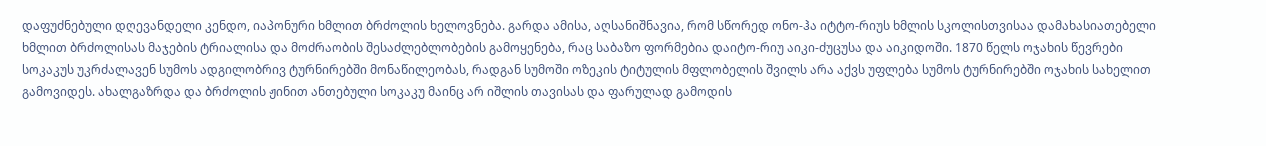დაფუძნებული დღევანდელი კენდო, იაპონური ხმლით ბრძოლის ხელოვნება. გარდა ამისა, აღსანიშნავია, რომ სწორედ ონო-ჰა იტტო-რიუს ხმლის სკოლისთვისაა დამახასიათებელი ხმლით ბრძოლისას მაჯების ტრიალისა და მოძრაობის შესაძლებლობების გამოყენება, რაც საბაზო ფორმებია დაიტო-რიუ აიკი-ძუცუსა და აიკიდოში. 1870 წელს ოჯახის წევრები სოკაკუს უკრძალავენ სუმოს ადგილობრივ ტურნირებში მონაწილეობას, რადგან სუმოში ოზეკის ტიტულის მფლობელის შვილს არა აქვს უფლება სუმოს ტურნირებში ოჯახის სახელით გამოვიდეს. ახალგაზრდა და ბრძოლის ჟინით ანთებული სოკაკუ მაინც არ იშლის თავისას და ფარულად გამოდის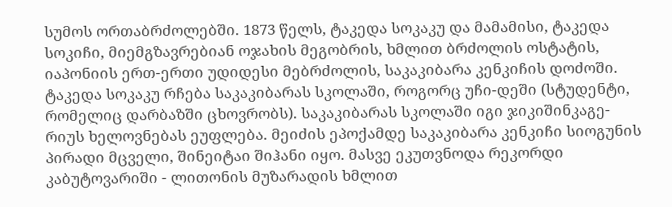სუმოს ორთაბრძოლებში. 1873 წელს, ტაკედა სოკაკუ და მამამისი, ტაკედა სოკიჩი, მიემგზავრებიან ოჯახის მეგობრის, ხმლით ბრძოლის ოსტატის, იაპონიის ერთ-ერთი უდიდესი მებრძოლის, საკაკიბარა კენკიჩის დოძოში. ტაკედა სოკაკუ რჩება საკაკიბარას სკოლაში, როგორც უჩი-დეში (სტუდენტი, რომელიც დარბაზში ცხოვრობს). საკაკიბარას სკოლაში იგი ჯიკიშინკაგე-რიუს ხელოვნებას ეუფლება. მეიძის ეპოქამდე საკაკიბარა კენკიჩი სიოგუნის პირადი მცველი, შინეიტაი შიჰანი იყო. მასვე ეკუთვნოდა რეკორდი კაბუტოვარიში - ლითონის მუზარადის ხმლით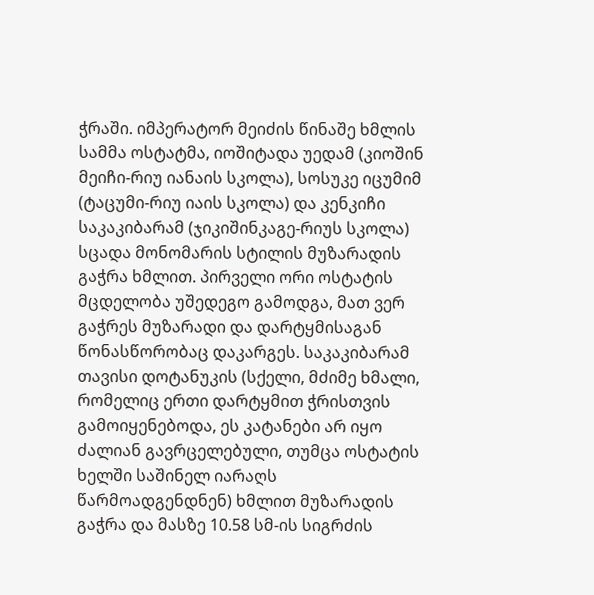ჭრაში. იმპერატორ მეიძის წინაშე ხმლის სამმა ოსტატმა, იოშიტადა უედამ (კიოშინ მეიჩი-რიუ იანაის სკოლა), სოსუკე იცუმიმ (ტაცუმი-რიუ იაის სკოლა) და კენკიჩი საკაკიბარამ (ჯიკიშინკაგე-რიუს სკოლა) სცადა მონომარის სტილის მუზარადის გაჭრა ხმლით. პირველი ორი ოსტატის მცდელობა უშედეგო გამოდგა, მათ ვერ გაჭრეს მუზარადი და დარტყმისაგან წონასწორობაც დაკარგეს. საკაკიბარამ თავისი დოტანუკის (სქელი, მძიმე ხმალი, რომელიც ერთი დარტყმით ჭრისთვის გამოიყენებოდა, ეს კატანები არ იყო ძალიან გავრცელებული, თუმცა ოსტატის ხელში საშინელ იარაღს წარმოადგენდნენ) ხმლით მუზარადის გაჭრა და მასზე 10.58 სმ-ის სიგრძის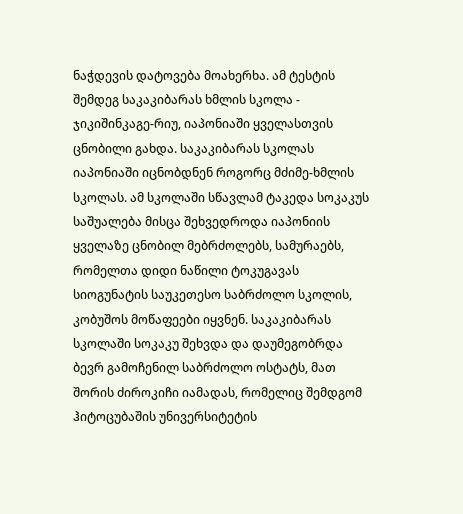ნაჭდევის დატოვება მოახერხა. ამ ტესტის შემდეგ საკაკიბარას ხმლის სკოლა - ჯიკიშინკაგე-რიუ, იაპონიაში ყველასთვის ცნობილი გახდა. საკაკიბარას სკოლას იაპონიაში იცნობდნენ როგორც მძიმე-ხმლის სკოლას. ამ სკოლაში სწავლამ ტაკედა სოკაკუს საშუალება მისცა შეხვედროდა იაპონიის ყველაზე ცნობილ მებრძოლებს, სამურაებს, რომელთა დიდი ნაწილი ტოკუგავას სიოგუნატის საუკეთესო საბრძოლო სკოლის, კობუშოს მოწაფეები იყვნენ. საკაკიბარას სკოლაში სოკაკუ შეხვდა და დაუმეგობრდა ბევრ გამოჩენილ საბრძოლო ოსტატს, მათ შორის ძიროკიჩი იამადას, რომელიც შემდგომ ჰიტოცუბაშის უნივერსიტეტის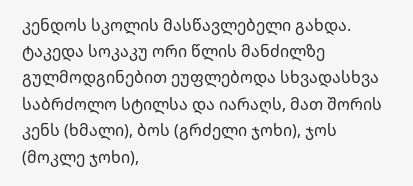კენდოს სკოლის მასწავლებელი გახდა. ტაკედა სოკაკუ ორი წლის მანძილზე გულმოდგინებით ეუფლებოდა სხვადასხვა საბრძოლო სტილსა და იარაღს, მათ შორის კენს (ხმალი), ბოს (გრძელი ჯოხი), ჯოს (მოკლე ჯოხი),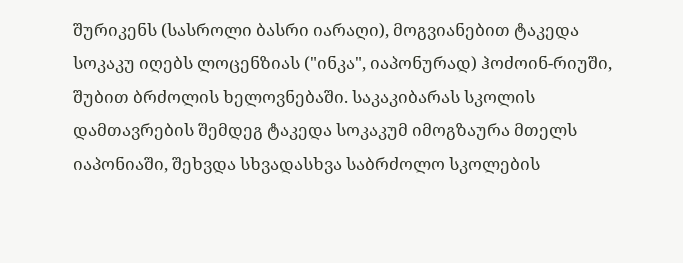შურიკენს (სასროლი ბასრი იარაღი), მოგვიანებით ტაკედა სოკაკუ იღებს ლოცენზიას ("ინკა", იაპონურად) ჰოძოინ-რიუში, შუბით ბრძოლის ხელოვნებაში. საკაკიბარას სკოლის დამთავრების შემდეგ ტაკედა სოკაკუმ იმოგზაურა მთელს იაპონიაში, შეხვდა სხვადასხვა საბრძოლო სკოლების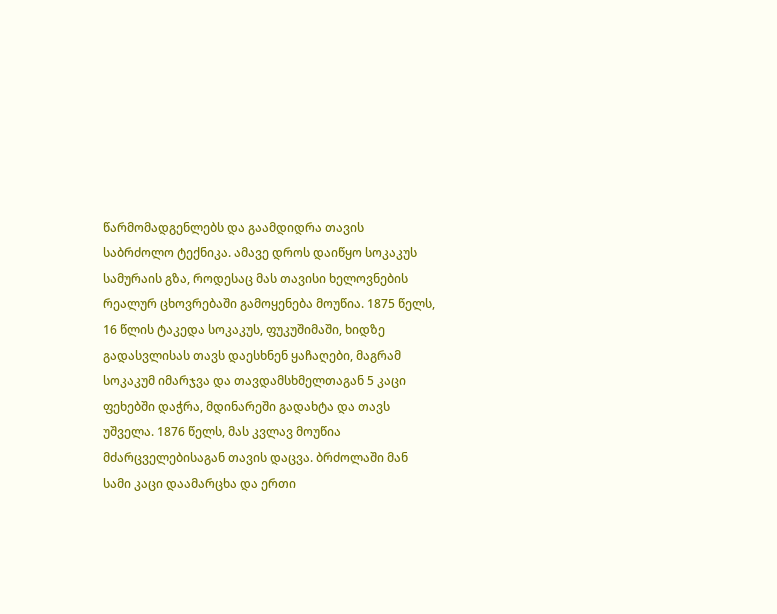წარმომადგენლებს და გაამდიდრა თავის საბრძოლო ტექნიკა. ამავე დროს დაიწყო სოკაკუს სამურაის გზა, როდესაც მას თავისი ხელოვნების რეალურ ცხოვრებაში გამოყენება მოუწია. 1875 წელს, 16 წლის ტაკედა სოკაკუს, ფუკუშიმაში, ხიდზე გადასვლისას თავს დაესხნენ ყაჩაღები, მაგრამ სოკაკუმ იმარჯვა და თავდამსხმელთაგან 5 კაცი ფეხებში დაჭრა, მდინარეში გადახტა და თავს უშველა. 1876 წელს, მას კვლავ მოუწია მძარცველებისაგან თავის დაცვა. ბრძოლაში მან სამი კაცი დაამარცხა და ერთი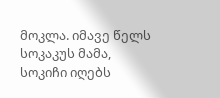მოკლა. იმავე წელს სოკაკუს მამა, სოკიჩი იღებს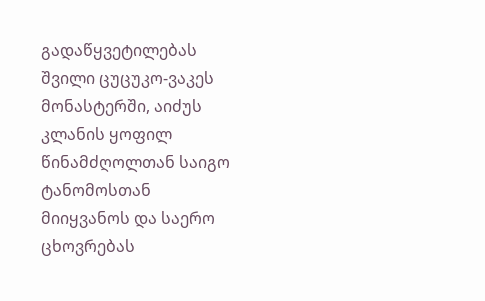გადაწყვეტილებას შვილი ცუცუკო-ვაკეს მონასტერში, აიძუს კლანის ყოფილ წინამძღოლთან საიგო ტანომოსთან მიიყვანოს და საერო ცხოვრებას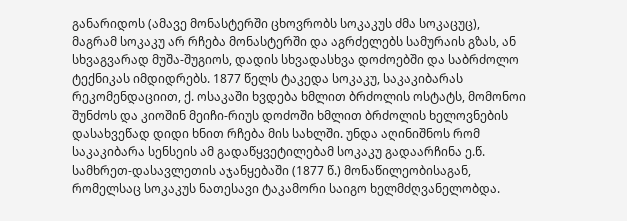განარიდოს (ამავე მონასტერში ცხოვრობს სოკაკუს ძმა სოკაცუც), მაგრამ სოკაკუ არ რჩება მონასტერში და აგრძელებს სამურაის გზას, ან სხვაგვარად მუშა-შუგიოს, დადის სხვადასხვა დოძოებში და საბრძოლო ტექნიკას იმდიდრებს. 1877 წელს ტაკედა სოკაკუ, საკაკიბარას რეკომენდაციით, ქ. ოსაკაში ხვდება ხმლით ბრძოლის ოსტატს, მომონოი შუნძოს და კიოშინ მეიჩი-რიუს დოძოში ხმლით ბრძოლის ხელოვნების დასახვეწად დიდი ხნით რჩება მის სახლში. უნდა აღინიშნოს რომ საკაკიბარა სენსეის ამ გადაწყვეტილებამ სოკაკუ გადაარჩინა ე.წ. სამხრეთ-დასავლეთის აჯანყებაში (1877 წ.) მონაწილეობისაგან, რომელსაც სოკაკუს ნათესავი ტაკამორი საიგო ხელმძღვანელობდა.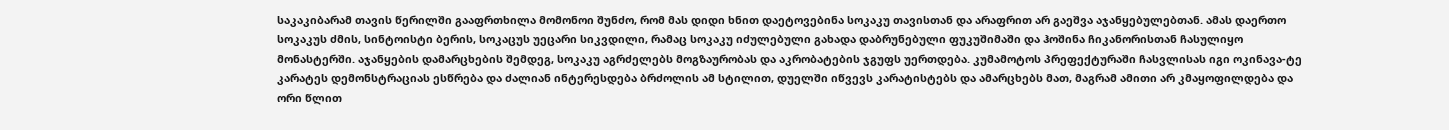საკაკიბარამ თავის წერილში გააფრთხილა მომონოი შუნძო, რომ მას დიდი ხნით დაეტოვებინა სოკაკუ თავისთან და არაფრით არ გაეშვა აჯანყებულებთან. ამას დაერთო სოკაკუს ძმის, სინტოისტი ბერის, სოკაცუს უეცარი სიკვდილი, რამაც სოკაკუ იძულებული გახადა დაბრუნებული ფუკუშიმაში და ჰოშინა ჩიკანორისთან ჩასულიყო მონასტერში. აჯანყების დამარცხების შემდეგ, სოკაკუ აგრძელებს მოგზაურობას და აკრობატების ჯგუფს უერთდება. კუმამოტოს პრეფექტურაში ჩასვლისას იგი ოკინავა-ტე კარატეს დემონსტრაციას ესწრება და ძალიან ინტერესდება ბრძოლის ამ სტილით, დუელში იწვევს კარატისტებს და ამარცხებს მათ, მაგრამ ამითი არ კმაყოფილდება და ორი წლით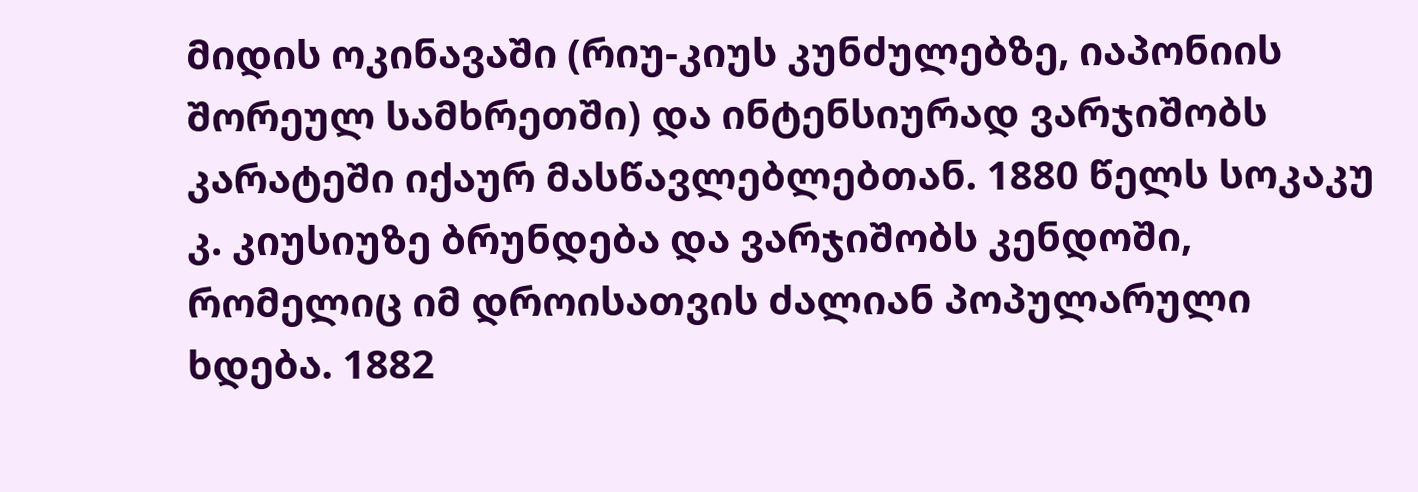მიდის ოკინავაში (რიუ-კიუს კუნძულებზე, იაპონიის შორეულ სამხრეთში) და ინტენსიურად ვარჯიშობს კარატეში იქაურ მასწავლებლებთან. 1880 წელს სოკაკუ კ. კიუსიუზე ბრუნდება და ვარჯიშობს კენდოში, რომელიც იმ დროისათვის ძალიან პოპულარული ხდება. 1882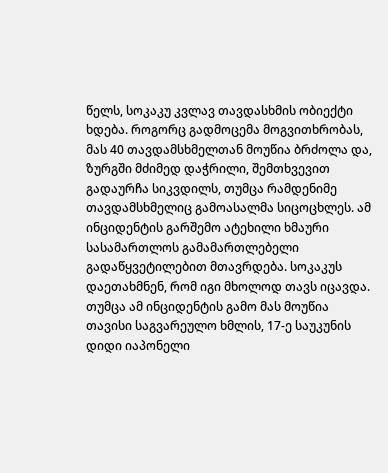წელს, სოკაკუ კვლავ თავდასხმის ობიექტი ხდება. როგორც გადმოცემა მოგვითხრობას, მას 40 თავდამსხმელთან მოუწია ბრძოლა და, ზურგში მძიმედ დაჭრილი, შემთხვევით გადაურჩა სიკვდილს, თუმცა რამდენიმე თავდამსხმელიც გამოასალმა სიცოცხლეს. ამ ინციდენტის გარშემო ატეხილი ხმაური სასამართლოს გამამართლებელი გადაწყვეტილებით მთავრდება. სოკაკუს დაეთახმნენ, რომ იგი მხოლოდ თავს იცავდა. თუმცა ამ ინციდენტის გამო მას მოუწია თავისი საგვარეულო ხმლის, 17-ე საუკუნის დიდი იაპონელი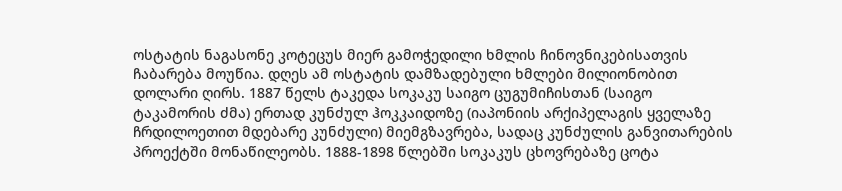ოსტატის ნაგასონე კოტეცუს მიერ გამოჭედილი ხმლის ჩინოვნიკებისათვის ჩაბარება მოუწია. დღეს ამ ოსტატის დამზადებული ხმლები მილიონობით დოლარი ღირს. 1887 წელს ტაკედა სოკაკუ საიგო ცუგუმიჩისთან (საიგო ტაკამორის ძმა) ერთად კუნძულ ჰოკკაიდოზე (იაპონიის არქიპელაგის ყველაზე ჩრდილოეთით მდებარე კუნძული) მიემგზავრება, სადაც კუნძულის განვითარების პროექტში მონაწილეობს. 1888-1898 წლებში სოკაკუს ცხოვრებაზე ცოტა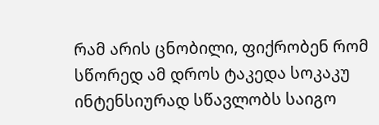რამ არის ცნობილი, ფიქრობენ რომ სწორედ ამ დროს ტაკედა სოკაკუ ინტენსიურად სწავლობს საიგო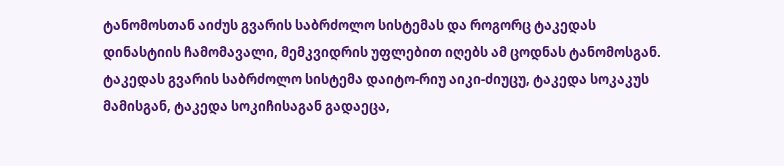ტანომოსთან აიძუს გვარის საბრძოლო სისტემას და როგორც ტაკედას დინასტიის ჩამომავალი, მემკვიდრის უფლებით იღებს ამ ცოდნას ტანომოსგან. ტაკედას გვარის საბრძოლო სისტემა დაიტო-რიუ აიკი-ძიუცუ, ტაკედა სოკაკუს მამისგან, ტაკედა სოკიჩისაგან გადაეცა,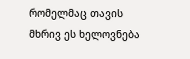რომელმაც თავის მხრივ ეს ხელოვნება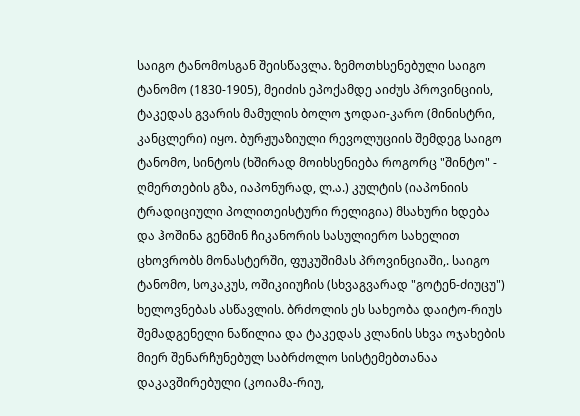საიგო ტანომოსგან შეისწავლა. ზემოთხსენებული საიგო ტანომო (1830-1905), მეიძის ეპოქამდე აიძუს პროვინციის, ტაკედას გვარის მამულის ბოლო ჯოდაი-კარო (მინისტრი, კანცლერი) იყო. ბურჟუაზიული რევოლუციის შემდეგ საიგო ტანომო, სინტოს (ხშირად მოიხსენიება როგორც "შინტო" - ღმერთების გზა, იაპონურად, ლ.ა.) კულტის (იაპონიის ტრადიციული პოლითეისტური რელიგია) მსახური ხდება და ჰოშინა გენშინ ჩიკანორის სასულიერო სახელით ცხოვრობს მონასტერში, ფუკუშიმას პროვინციაში,. საიგო ტანომო, სოკაკუს, ოშიკიიუჩის (სხვაგვარად "გოტენ-ძიუცუ") ხელოვნებას ასწავლის. ბრძოლის ეს სახეობა დაიტო-რიუს შემადგენელი ნაწილია და ტაკედას კლანის სხვა ოჯახების მიერ შენარჩუნებულ საბრძოლო სისტემებთანაა დაკავშირებული (კოიამა-რიუ,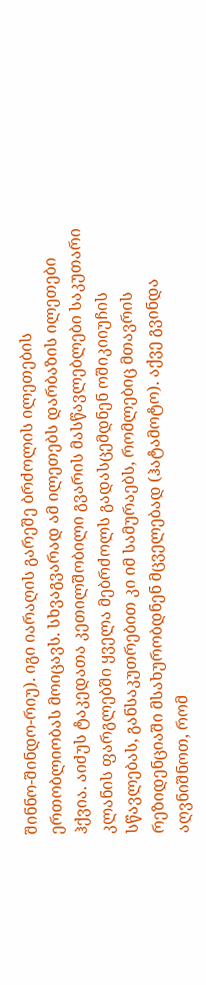შინნო-შინდო-რიუ). იგი იარაღის გარეშე ბრძოლის ილეთების ერთობლიობას მოიცავს. სხვაგვარად ამ ილეთებს დარბაზის ილეთები ჰქვია. აიძუს ტაკედათა კეთილშობილი გვარის მასწავლებლები საკუთარი კლანის ფარგლებში ყველა მებრძოლს გადასცემდნენ ოშიკიიუჩის სწავლებას, განსაკუთრებით კი იმ სამურაებს, რომლებიც მთავრის რეზიდენციაში მსახურობდნენ მცველებად (ჰატამოტო). აქვე გვინდა აღვნიშნოთ, რომ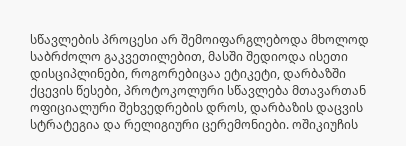სწავლების პროცესი არ შემოიფარგლებოდა მხოლოდ საბრძოლო გაკვეთილებით, მასში შედიოდა ისეთი დისციპლინები, როგორებიცაა ეტიკეტი, დარბაზში ქცევის წესები, პროტოკოლური სწავლება მთავართან ოფიციალური შეხვედრების დროს, დარბაზის დაცვის სტრატეგია და რელიგიური ცერემონიები. ოშიკიუჩის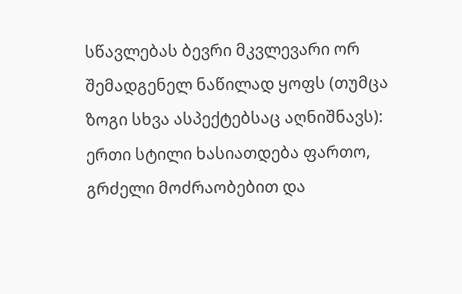სწავლებას ბევრი მკვლევარი ორ შემადგენელ ნაწილად ყოფს (თუმცა ზოგი სხვა ასპექტებსაც აღნიშნავს): ერთი სტილი ხასიათდება ფართო, გრძელი მოძრაობებით და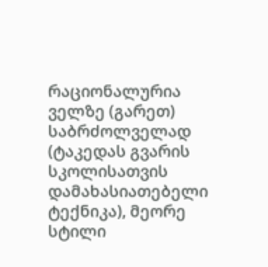რაციონალურია ველზე (გარეთ) საბრძოლველად (ტაკედას გვარის სკოლისათვის დამახასიათებელი ტექნიკა), მეორე სტილი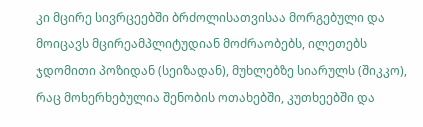კი მცირე სივრცეებში ბრძოლისათვისაა მორგებული და მოიცავს მცირეამპლიტუდიან მოძრაობებს, ილეთებს ჯდომითი პოზიდან (სეიზადან), მუხლებზე სიარულს (შიკკო), რაც მოხერხებულია შენობის ოთახებში, კუთხეებში და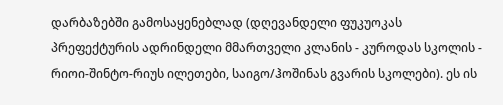დარბაზებში გამოსაყენებლად (დღევანდელი ფუკუოკას პრეფექტურის ადრინდელი მმართველი კლანის - კუროდას სკოლის - რიოი-შინტო-რიუს ილეთები, საიგო/ჰოშინას გვარის სკოლები). ეს ის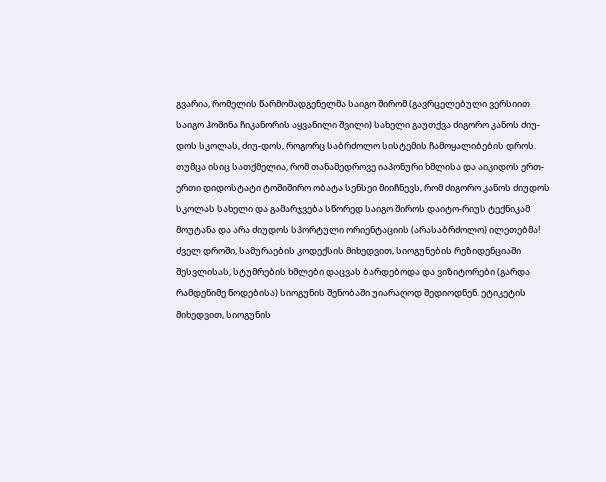გვარია, რომელის წარმომადგენელმა საიგო შირომ (გავრცელებული ვერსიით საიგო ჰოშინა ჩიკანორის აყვანილი შვილი) სახელი გაუთქვა ძიგორო კანოს ძიუ-დოს სკოლას, ძიუ-დოს, როგორც საბრძოლო სისტემის ჩამოყალიბების დროს. თუმცა ისიც სათქმელია, რომ თანამედროვე იაპონური ხმლისა და აიკიდოს ერთ-ერთი დიდოსტატი ტოშიშირო ობატა სენსეი მიიჩნევს, რომ ძიგორო კანოს ძიუდოს სკოლას სახელი და გამარჯვება სწორედ საიგო შიროს დაიტო-რიუს ტექნიკამ მოუტანა და არა ძიუდოს სპორტული ორიენტაციის (არასაბრძოლო) ილეთებმა! ძველ დროში, სამურაების კოდექსის მიხედვით, სიოგუნების რეზიდენციაში შესვლისას, სტუმრების ხმლები დაცვას ბარდებოდა და ვიზიტორები (გარდა რამდენიმე წოდებისა) სიოგუნის შენობაში უიარაღოდ შედიოდნენ. ეტიკეტის მიხედვით, სიოგუნის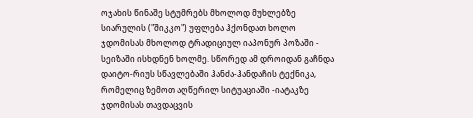ოჯახის წინაშე სტუმრებს მხოლოდ მუხლებზე სიარულის ("შიკკო") უფლება ჰქონდათ ხოლო ჯდომისას მხოლოდ ტრადიციულ იაპონურ პოზაში - სეიზაში ისხდნენ ხოლმე. სწორედ ამ დროიდან გაჩნდა დაიტო-რიუს სწავლებაში ჰანძა-ჰანდაჩის ტექნიკა, რომელიც ზემოთ აღწერილ სიტუაციაში -იატაკზე ჯდომისას თავდაცვის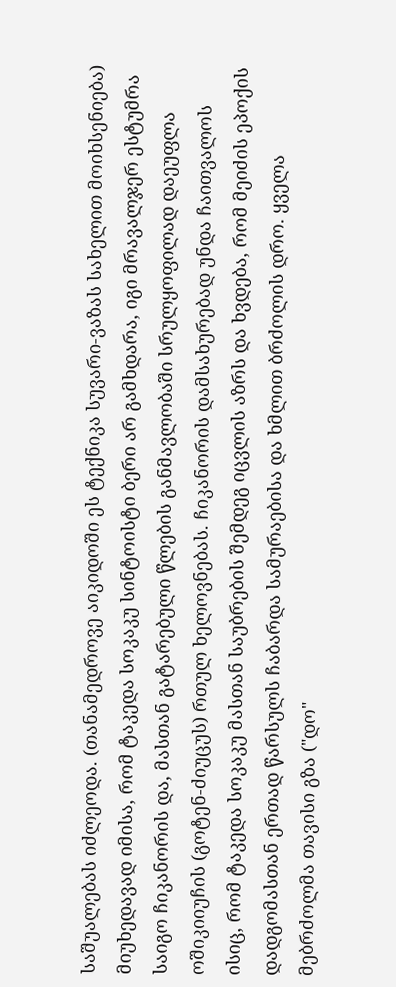საშუალებას იძლეოდა. (თანამედროვე აიკიდოში ეს ტექნიკა სუვარი-ვაზას სახელით მოიხსენიება) მიუხედავად იმისა, რომ ტაკედა სოკაკუ სინტოისტი ბერი არ გამხდარა, იგი მრავალჯერ ესტუმრა საიგო ჩიკანორის და, მასთან გატარებული წლების განმავლობაში სრულყოფილად დაეუფლა ოშიკიიუჩის (გოტენ-ძიუცუს) რთულ ხელოვნებას. ჩიკანორის დამსახურებად უნდა ჩაითვალოს ისიც, რომ ტაკედა სოკაკუ მასთან საუბრების შემდეგ იცვლის აზრს და ხვდება, რომ მეიძის ეპოქის დადგომასთან ერთად წარსულს ჩაბარდა სამურაებისა და ხმლით ბრძოლის დრო. ყველა მებრძოლმა თავისი გზა ("დო"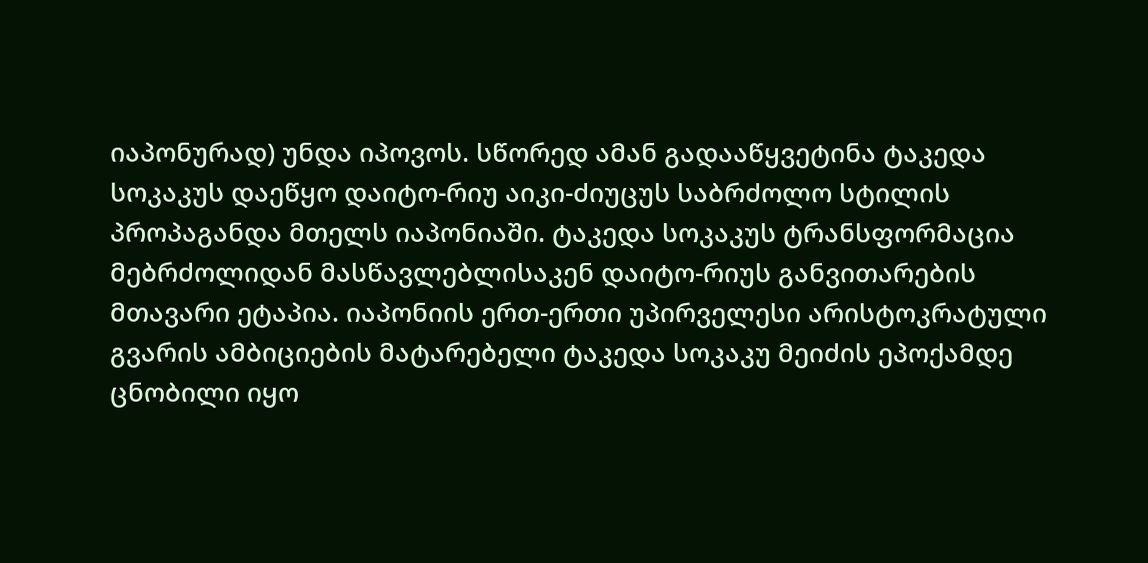იაპონურად) უნდა იპოვოს. სწორედ ამან გადააწყვეტინა ტაკედა სოკაკუს დაეწყო დაიტო-რიუ აიკი-ძიუცუს საბრძოლო სტილის პროპაგანდა მთელს იაპონიაში. ტაკედა სოკაკუს ტრანსფორმაცია მებრძოლიდან მასწავლებლისაკენ დაიტო-რიუს განვითარების მთავარი ეტაპია. იაპონიის ერთ-ერთი უპირველესი არისტოკრატული გვარის ამბიციების მატარებელი ტაკედა სოკაკუ მეიძის ეპოქამდე ცნობილი იყო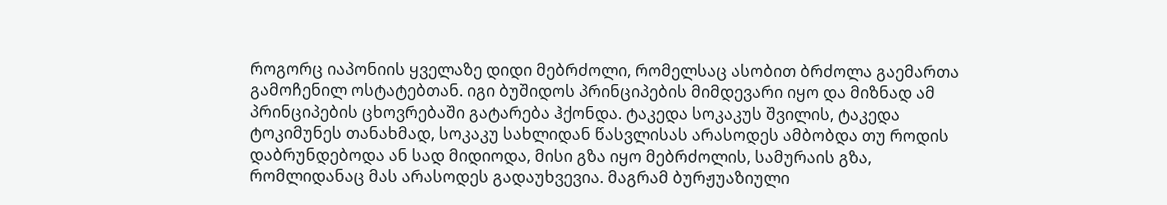როგორც იაპონიის ყველაზე დიდი მებრძოლი, რომელსაც ასობით ბრძოლა გაემართა გამოჩენილ ოსტატებთან. იგი ბუშიდოს პრინციპების მიმდევარი იყო და მიზნად ამ პრინციპების ცხოვრებაში გატარება ჰქონდა. ტაკედა სოკაკუს შვილის, ტაკედა ტოკიმუნეს თანახმად, სოკაკუ სახლიდან წასვლისას არასოდეს ამბობდა თუ როდის დაბრუნდებოდა ან სად მიდიოდა, მისი გზა იყო მებრძოლის, სამურაის გზა, რომლიდანაც მას არასოდეს გადაუხვევია. მაგრამ ბურჟუაზიული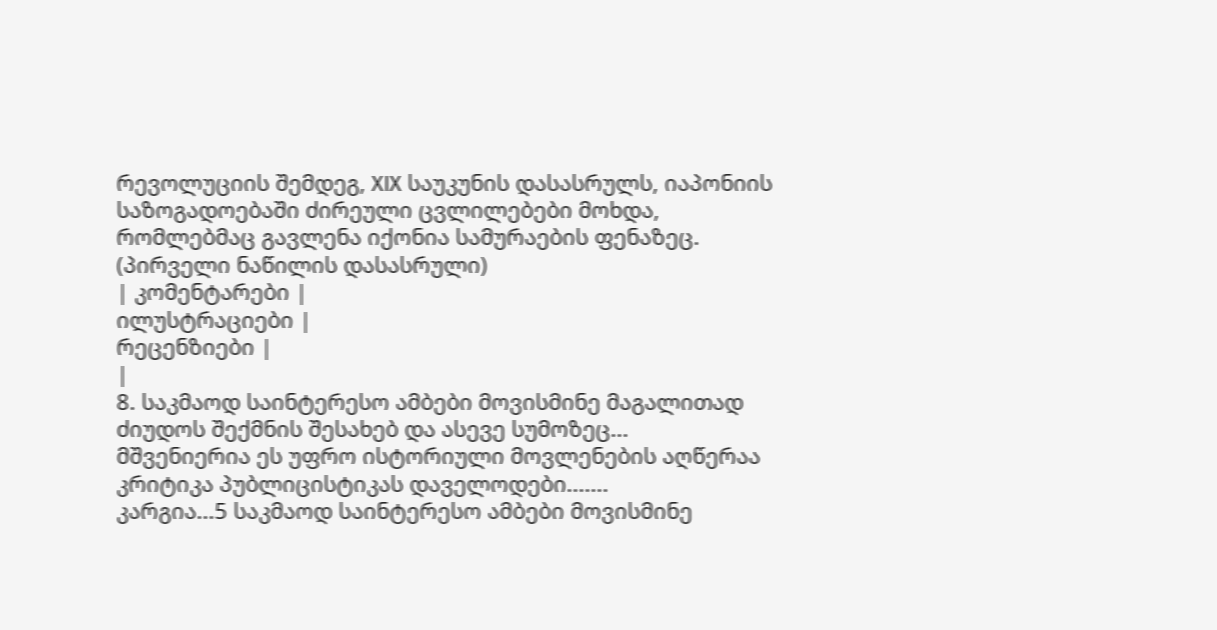რევოლუციის შემდეგ, XIX საუკუნის დასასრულს, იაპონიის საზოგადოებაში ძირეული ცვლილებები მოხდა, რომლებმაც გავლენა იქონია სამურაების ფენაზეც. (პირველი ნაწილის დასასრული)
| კომენტარები |
ილუსტრაციები |
რეცენზიები |
|
8. საკმაოდ საინტერესო ამბები მოვისმინე მაგალითად ძიუდოს შექმნის შესახებ და ასევე სუმოზეც...
მშვენიერია ეს უფრო ისტორიული მოვლენების აღწერაა კრიტიკა პუბლიცისტიკას დაველოდები.......
კარგია...5 საკმაოდ საინტერესო ამბები მოვისმინე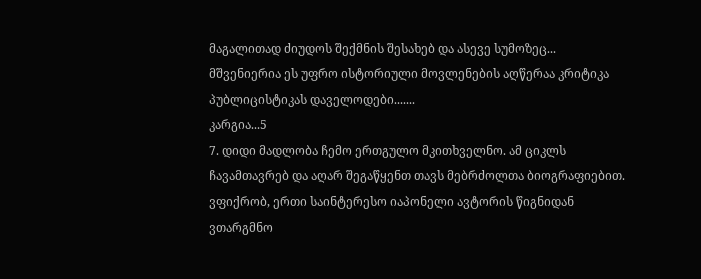მაგალითად ძიუდოს შექმნის შესახებ და ასევე სუმოზეც...
მშვენიერია ეს უფრო ისტორიული მოვლენების აღწერაა კრიტიკა პუბლიცისტიკას დაველოდები.......
კარგია...5
7. დიდი მადლობა ჩემო ერთგულო მკითხველნო. ამ ციკლს ჩავამთავრებ და აღარ შეგაწყენთ თავს მებრძოლთა ბიოგრაფიებით. ვფიქრობ, ერთი საინტერესო იაპონელი ავტორის წიგნიდან ვთარგმნო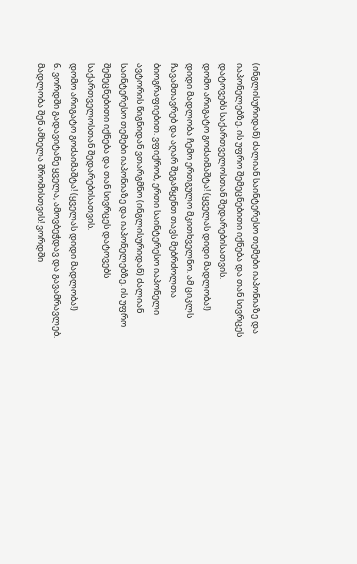(ინგლისურიდან) ძალიან საინტერესო თემები იაპონიაზე და იაპონელებზე. ის უფრო შემეცნებითი იქნება და თან სივრცეს დატოვებს საქართველოსთან შედარებისათვის.
დომო არიგატო გოძაიმაშტა! (ყველას დიდი მადლობა!)
დიდი მადლობა ჩემო ერთგულო მკითხველნო. ამ ციკლს ჩავამთავრებ და აღარ შეგაწყენთ თავს მებრძოლთა ბიოგრაფიებით. ვფიქრობ, ერთი საინტერესო იაპონელი ავტორის წიგნიდან ვთარგმნო (ინგლისურიდან) ძალიან საინტერესო თემები იაპონიაზე და იაპონელებზე. ის უფრო შემეცნებითი იქნება და თან სივრცეს დატოვებს საქართველოსთან შედარებისათვის.
დომო არიგატო გოძაიმაშტა! (ყველას დიდი მადლობა!)
6. ვორდში გადავიტანე ყველა, ამოვბეჭდავ და გავამრავლებ. მადლობა შენ ამხელა შრომისთვის! ვორდში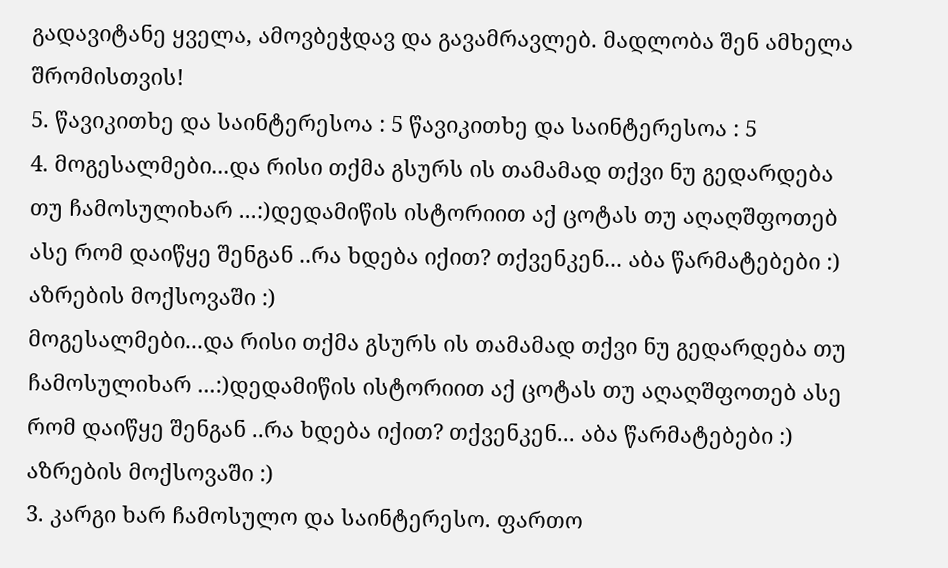გადავიტანე ყველა, ამოვბეჭდავ და გავამრავლებ. მადლობა შენ ამხელა შრომისთვის!
5. წავიკითხე და საინტერესოა : 5 წავიკითხე და საინტერესოა : 5
4. მოგესალმები...და რისი თქმა გსურს ის თამამად თქვი ნუ გედარდება თუ ჩამოსულიხარ ...:)დედამიწის ისტორიით აქ ცოტას თუ აღაღშფოთებ ასე რომ დაიწყე შენგან ..რა ხდება იქით? თქვენკენ... აბა წარმატებები :) აზრების მოქსოვაში :)
მოგესალმები...და რისი თქმა გსურს ის თამამად თქვი ნუ გედარდება თუ ჩამოსულიხარ ...:)დედამიწის ისტორიით აქ ცოტას თუ აღაღშფოთებ ასე რომ დაიწყე შენგან ..რა ხდება იქით? თქვენკენ... აბა წარმატებები :) აზრების მოქსოვაში :)
3. კარგი ხარ ჩამოსულო და საინტერესო. ფართო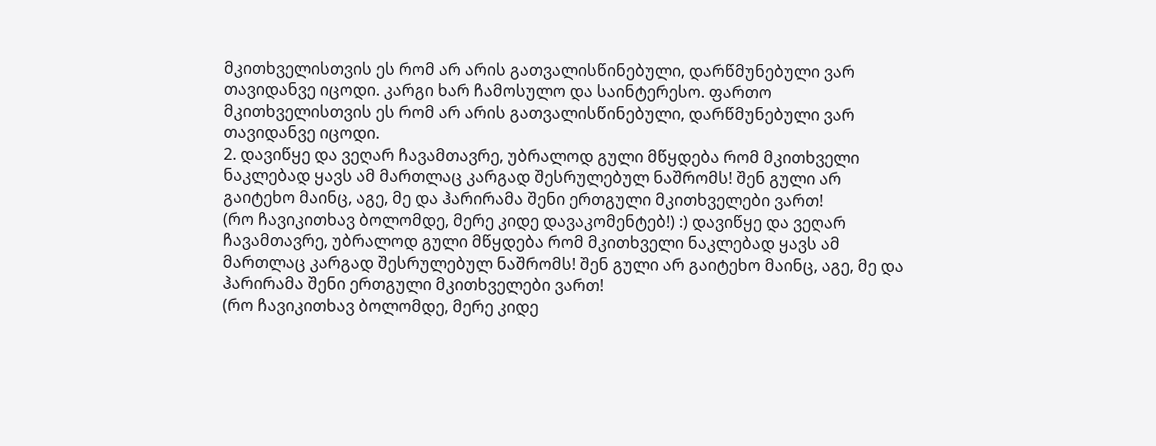მკითხველისთვის ეს რომ არ არის გათვალისწინებული, დარწმუნებული ვარ თავიდანვე იცოდი. კარგი ხარ ჩამოსულო და საინტერესო. ფართო მკითხველისთვის ეს რომ არ არის გათვალისწინებული, დარწმუნებული ვარ თავიდანვე იცოდი.
2. დავიწყე და ვეღარ ჩავამთავრე, უბრალოდ გული მწყდება რომ მკითხველი ნაკლებად ყავს ამ მართლაც კარგად შესრულებულ ნაშრომს! შენ გული არ გაიტეხო მაინც, აგე, მე და ჰარირამა შენი ერთგული მკითხველები ვართ!
(რო ჩავიკითხავ ბოლომდე, მერე კიდე დავაკომენტებ!) :) დავიწყე და ვეღარ ჩავამთავრე, უბრალოდ გული მწყდება რომ მკითხველი ნაკლებად ყავს ამ მართლაც კარგად შესრულებულ ნაშრომს! შენ გული არ გაიტეხო მაინც, აგე, მე და ჰარირამა შენი ერთგული მკითხველები ვართ!
(რო ჩავიკითხავ ბოლომდე, მერე კიდე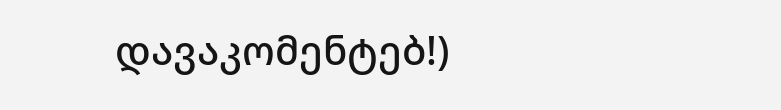დავაკომენტებ!)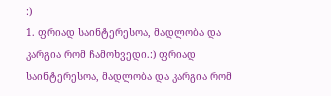:)
1. ფრიად საინტერესოა, მადლობა და კარგია რომ ჩამოხვედი.:) ფრიად საინტერესოა, მადლობა და კარგია რომ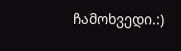ჩამოხვედი.:)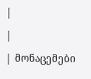|
|
| მონაცემები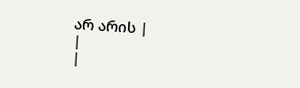არ არის |
|
|